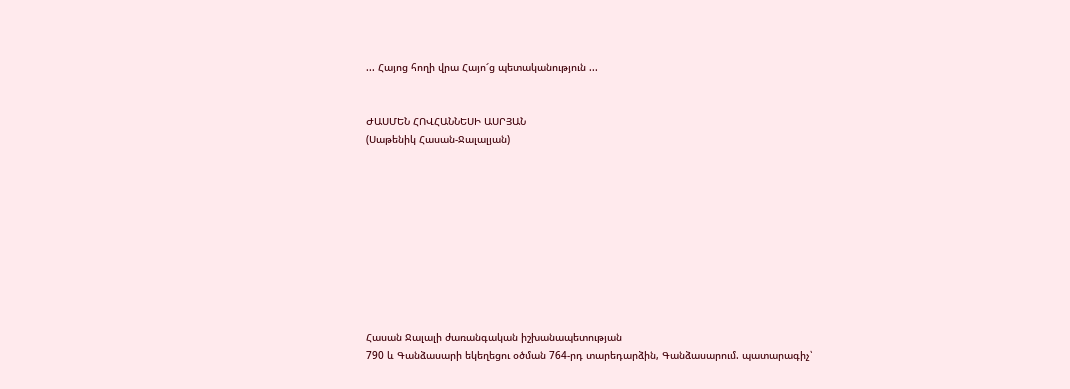... Հայոց հողի վրա Հայո՜ց պետականություն ...


ԺԱՍՄԵՆ ՀՈՎՀԱՆՆԵՍԻ ԱՍՐՅԱՆ
(Սաթենիկ Հասան-Ջալալյան)










Հասան Ջալալի ժառանգական իշխանապետության
790 և Գանձասարի եկեղեցու օծման 764-րդ տարեդարձին, Գանձասարում. պատարագիչ՝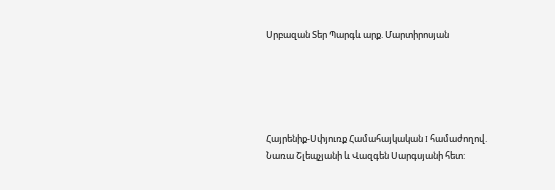Սրբազան Տեր Պարգև արք. Մարտիրոսյան





Հայրենիք-Սփյուռք Համահայկական I համաժողով.
Նառա Շլեպչյանի և Վազգեն Սարգսյանի հետ: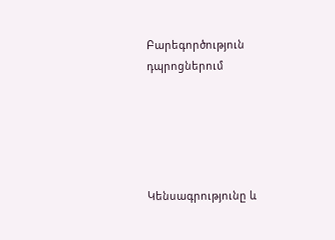Բարեգործություն դպրոցներում





Կենսագրությունը և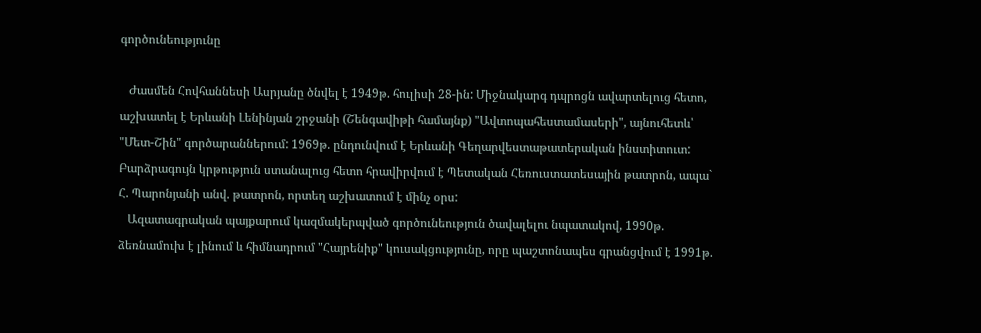գործունեությունը

   Ժասմեն Հովհաննեսի Ասրյանը ծնվել է 1949թ. հուլիսի 28-ին: Միջնակարգ դպրոցն ավարտելուց հետո, աշխատել է Երևանի Լենինյան շրջանի (Շենգավիթի համայնք) "Ավտոպահեստամասերի", այնուհետև՝ "Մետ-Շին" գործարաններում: 1969թ. ընդունվում է Երևանի Գեղարվեստաթատերական ինստիտուտ: Բարձրագույն կրթություն ստանալուց հետո հրավիրվում է Պետական Հեռուստատեսային թատրոն, ապա` Հ. Պարոնյանի անվ. թատրոն, որտեղ աշխատում է մինչ օրս:
   Ազատագրական պայքարում կազմակերպված գործունեություն ծավալելու նպատակով, 1990թ. ձեռնամուխ է լինում և հիմնադրում "Հայրենիք" կուսակցությունը, որը պաշտոնապես գրանցվում է 1991թ.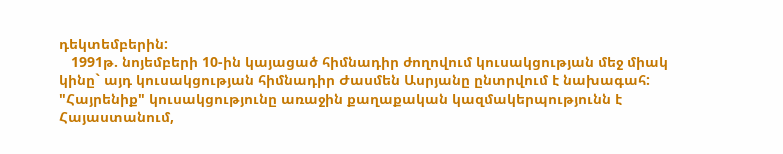դեկտեմբերին:
   1991թ. նոյեմբերի 10-ին կայացած հիմնադիր ժողովում կուսակցության մեջ միակ կինը` այդ կուսակցության հիմնադիր Ժասմեն Ասրյանը ընտրվում է նախագահ:
"Հայրենիք" կուսակցությունը առաջին քաղաքական կազմակերպությունն է Հայաստանում,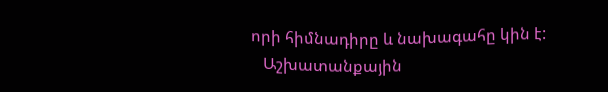որի հիմնադիրը և նախագահը կին է:
   Աշխատանքային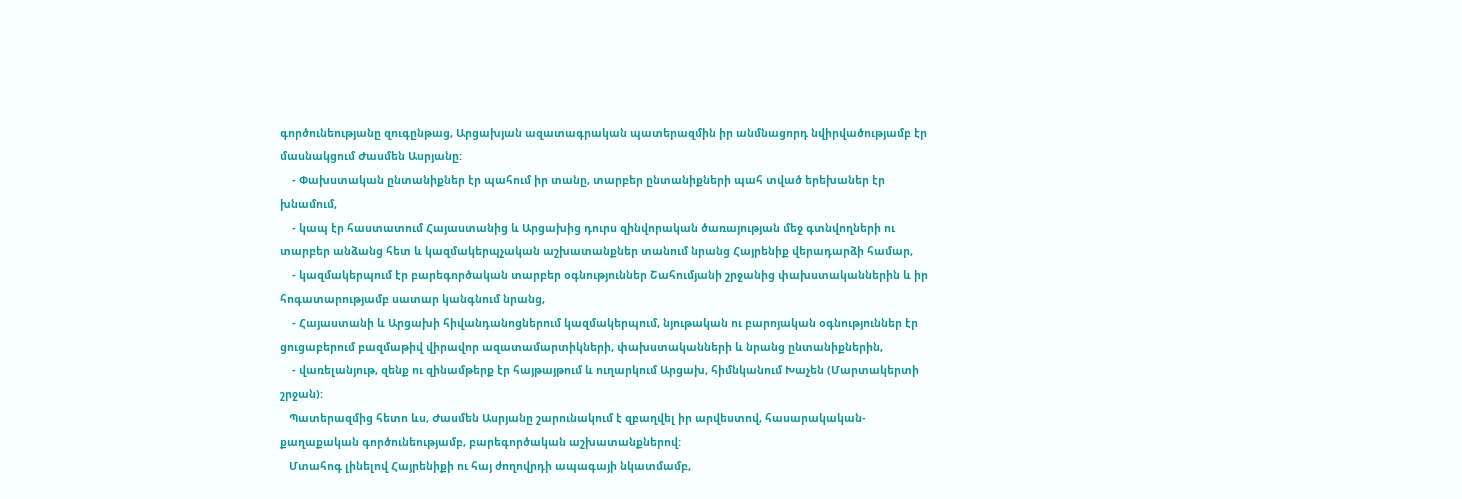գործունեությանը զուգընթաց, Արցախյան ազատագրական պատերազմին իր անմնացորդ նվիրվածությամբ էր մասնակցում Ժասմեն Ասրյանը:
    - Փախստական ընտանիքներ էր պահում իր տանը, տարբեր ընտանիքների պահ տված երեխաներ էր խնամում,
    - կապ էր հաստատում Հայաստանից և Արցախից դուրս զինվորական ծառայության մեջ գտնվողների ու տարբեր անձանց հետ և կազմակերպչական աշխատանքներ տանում նրանց Հայրենիք վերադարձի համար,
    - կազմակերպում էր բարեգործական տարբեր օգնություններ Շահումյանի շրջանից փախստականներին և իր հոգատարությամբ սատար կանգնում նրանց,
    - Հայաստանի և Արցախի հիվանդանոցներում կազմակերպում, նյութական ու բարոյական օգնություններ էր ցուցաբերում բազմաթիվ վիրավոր ազատամարտիկների, փախստականների և նրանց ընտանիքներին,
    - վառելանյութ, զենք ու զինամթերք էր հայթայթում և ուղարկում Արցախ, հիմնկանում Խաչեն (Մարտակերտի շրջան):
   Պատերազմից հետո ևս, Ժասմեն Ասրյանը շարունակում է զբաղվել իր արվեստով, հասարակական-քաղաքական գործունեությամբ, բարեգործական աշխատանքներով:
   Մտահոգ լինելով Հայրենիքի ու հայ ժողովրդի ապագայի նկատմամբ,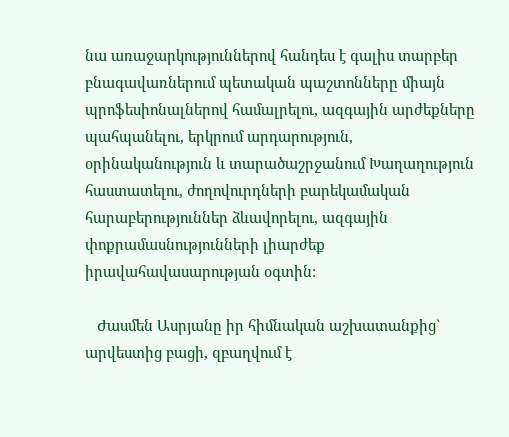նա առաջարկություններով հանդես է գալիս տարբեր բնագավառներում պետական պաշտոնները միայն պրոֆեսիոնալներով համալրելու, ազգային արժեքները պահպանելու, երկրում արդարություն, օրինականություն և տարածաշրջանում Խաղաղություն հաստատելու, ժողովուրդների բարեկամական հարաբերություններ ձևավորելու, ազգային փոքրամասնությունների լիարժեք իրավահավասարության օգտին:

   Ժասմեն Ասրյանը իր հիմնական աշխատանքից` արվեստից բացի, զբաղվում է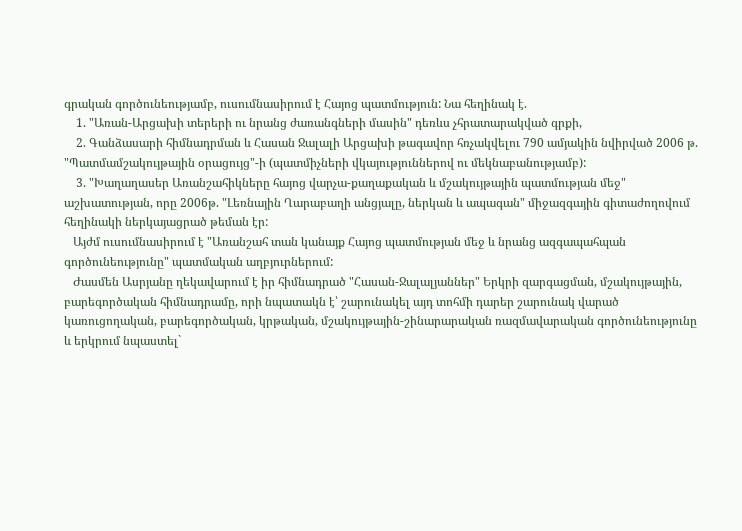գրական գործունեությամբ, ուսումնասիրում է Հայոց պատմություն: Նա հեղինակ է.
    1. "Առան-Արցախի տերերի ու նրանց ժառանգների մասին" դեռևս չհրատարակված գրքի,
    2. Գանձասարի հիմնադրման և Հասան Ջալալի Արցախի թագավոր հռչակվելու 790 ամյակին նվիրված 2006 թ. "Պատմամշակույթային օրացույց"-ի (պատմիչների վկայություններով ու մեկնաբանությամբ):
    3. "Խաղաղասեր Առանշահիկները հայոց վարչա-քաղաքական և մշակույթային պատմության մեջ" աշխատության, որը 2006թ. "Լեռնային Ղարաբաղի անցյալը, ներկան և ապագան" միջազգային գիտաժողովում հեղինակի ներկայացրած թեման էր:
   Այժմ ուսումնասիրում է "Առանշահ տան կանայք Հայոց պատմության մեջ և նրանց ազգապահպան գործունեությունը" պատմական աղբյուրներում:
   Ժասմեն Ասրյանը ղեկավարում է իր հիմնադրած "Հասան-Ջալալյաններ" Երկրի զարգացման, մշակույթային, բարեգործական հիմնադրամը, որի նպատակն է՝ շարունակել այդ տոհմի դարեր շարունակ վարած կառուցողական, բարեգործական, կրթական, մշակույթային-շինարարական ռազմավարական գործունեությունը և երկրում նպաստել`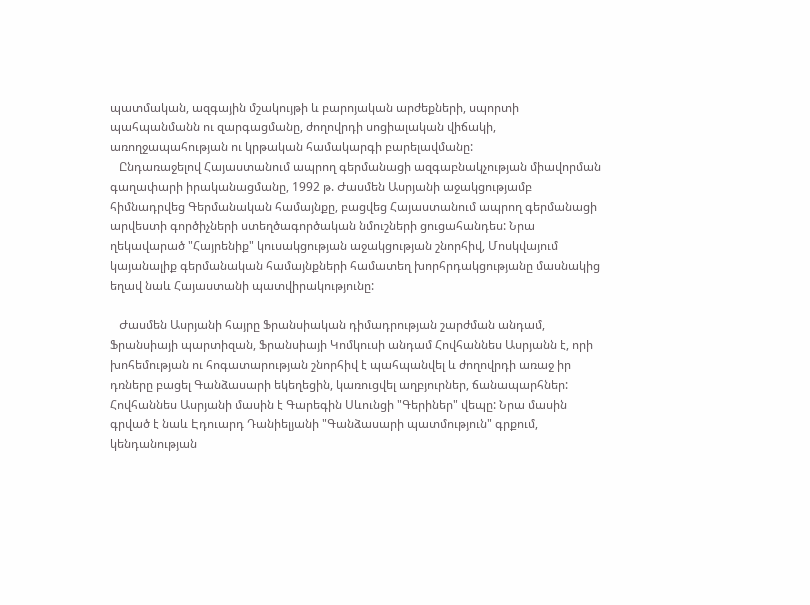պատմական, ազգային մշակույթի և բարոյական արժեքների, սպորտի պահպանմանն ու զարգացմանը, ժողովրդի սոցիալական վիճակի, առողջապահության ու կրթական համակարգի բարելավմանը:
   Ընդառաջելով Հայաստանում ապրող գերմանացի ազգաբնակչության միավորման գաղափարի իրականացմանը, 1992 թ. Ժասմեն Ասրյանի աջակցությամբ հիմնադրվեց Գերմանական համայնքը, բացվեց Հայաստանում ապրող գերմանացի արվեստի գործիչների ստեղծագործական նմուշների ցուցահանդես: Նրա ղեկավարած "Հայրենիք" կուսակցության աջակցության շնորհիվ, Մոսկվայում կայանալիք գերմանական համայնքների համատեղ խորհրդակցությանը մասնակից եղավ նաև Հայաստանի պատվիրակությունը:

   Ժասմեն Ասրյանի հայրը Ֆրանսիական դիմադրության շարժման անդամ, Ֆրանսիայի պարտիզան, Ֆրանսիայի Կոմկուսի անդամ Հովհաննես Ասրյանն է, որի խոհեմության ու հոգատարության շնորհիվ է պահպանվել և ժողովրդի առաջ իր դռները բացել Գանձասարի եկեղեցին, կառուցվել աղբյուրներ, ճանապարհներ: Հովհաննես Ասրյանի մասին է Գարեգին Սևունցի "Գերիներ" վեպը: Նրա մասին գրված է նաև Էդուարդ Դանիելյանի "Գանձասարի պատմություն" գրքում, կենդանության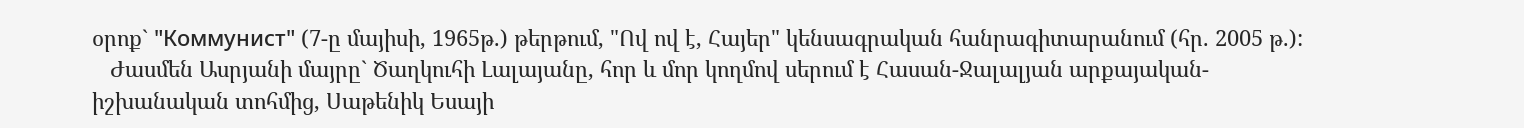օրոք` "Коммунист" (7-ը մայիսի, 1965թ.) թերթում, "Ով ով է, Հայեր" կենսագրական հանրագիտարանում (հր. 2005 թ.):
   Ժասմեն Ասրյանի մայրը` Ծաղկուհի Լալայանը, հոր և մոր կողմով սերում է Հասան-Ջալալյան արքայական-իշխանական տոհմից, Սաթենիկ Եսայի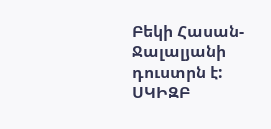Բեկի Հասան-Ջալալյանի դուստրն է:
ՍԿԻԶԲ